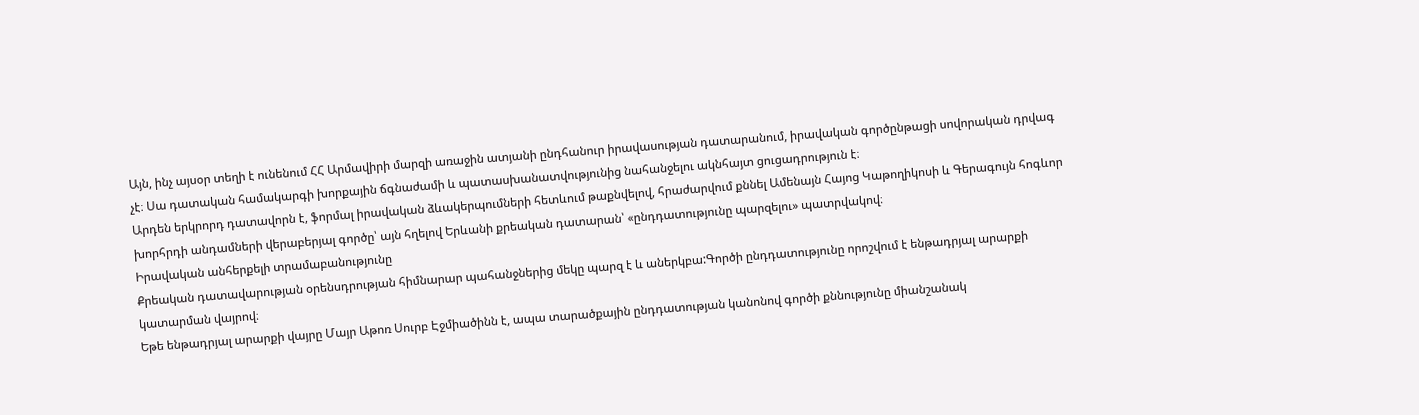Այն, ինչ այսօր տեղի է ունենում ՀՀ Արմավիրի մարզի առաջին ատյանի ընդհանուր իրավասության դատարանում, իրավական գործընթացի սովորական դրվագ չէ։ Սա դատական համակարգի խորքային ճգնաժամի և պատասխանատվությունից նահանջելու ակնհայտ ցուցադրություն է։
Արդեն երկրորդ դատավորն է, ֆորմալ իրավական ձևակերպումների հետևում թաքնվելով, հրաժարվում քննել Ամենայն Հայոց Կաթողիկոսի և Գերագույն հոգևոր խորհրդի անդամների վերաբերյալ գործը՝ այն հղելով Երևանի քրեական դատարան՝ «ընդդատությունը պարզելու» պատրվակով։
Իրավական անհերքելի տրամաբանությունը
Քրեական դատավարության օրենսդրության հիմնարար պահանջներից մեկը պարզ է և աներկբա:Գործի ընդդատությունը որոշվում է ենթադրյալ արարքի կատարման վայրով։
Եթե ենթադրյալ արարքի վայրը Մայր Աթոռ Սուրբ Էջմիածինն է, ապա տարածքային ընդդատության կանոնով գործի քննությունը միանշանակ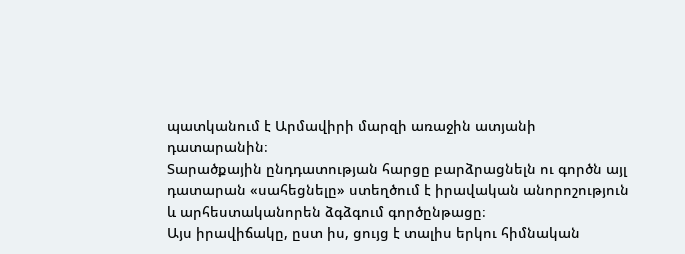պատկանում է Արմավիրի մարզի առաջին ատյանի դատարանին։
Տարածքային ընդդատության հարցը բարձրացնելն ու գործն այլ դատարան «սահեցնելը» ստեղծում է իրավական անորոշություն և արհեստականորեն ձգձգում գործընթացը։
Այս իրավիճակը, ըստ իս, ցույց է տալիս երկու հիմնական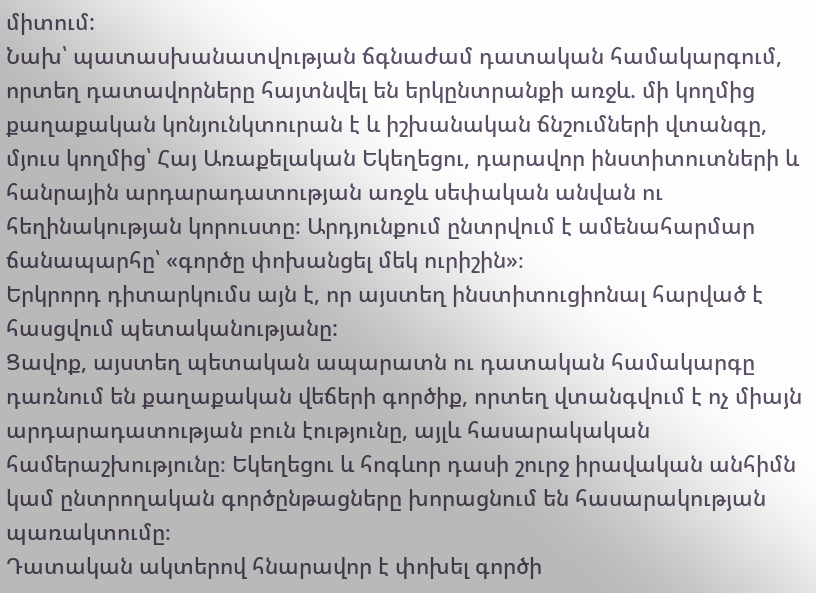միտում:
Նախ՝ պատասխանատվության ճգնաժամ դատական համակարգում, որտեղ դատավորները հայտնվել են երկընտրանքի առջև. մի կողմից քաղաքական կոնյունկտուրան է և իշխանական ճնշումների վտանգը, մյուս կողմից՝ Հայ Առաքելական Եկեղեցու, դարավոր ինստիտուտների և հանրային արդարադատության առջև սեփական անվան ու հեղինակության կորուստը։ Արդյունքում ընտրվում է ամենահարմար ճանապարհը՝ «գործը փոխանցել մեկ ուրիշին»։
Երկրորդ դիտարկումս այն է, որ այստեղ ինստիտուցիոնալ հարված է հասցվում պետականությանը:
Ցավոք, այստեղ պետական ապարատն ու դատական համակարգը դառնում են քաղաքական վեճերի գործիք, որտեղ վտանգվում է ոչ միայն արդարադատության բուն էությունը, այլև հասարակական համերաշխությունը։ Եկեղեցու և հոգևոր դասի շուրջ իրավական անհիմն կամ ընտրողական գործընթացները խորացնում են հասարակության պառակտումը։
Դատական ակտերով հնարավոր է փոխել գործի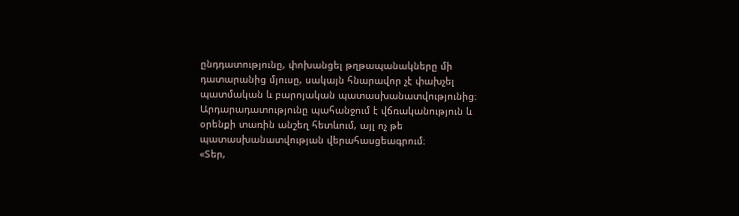ընդդատությունը, փոխանցել թղթապանակները մի դատարանից մյուսը, սակայն հնարավոր չէ փախչել պատմական և բարոյական պատասխանատվությունից։ Արդարադատությունը պահանջում է վճռականություն և օրենքի տառին անշեղ հետևում, այլ ոչ թե պատասխանատվության վերահասցեագրում։
«Տեր,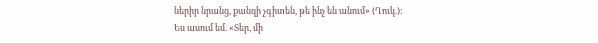ներիր նրանց, քանզի չգիտեն, թե ինչ են անում» (Ղուկ.):
Ես ասում եմ. «Տեր, մի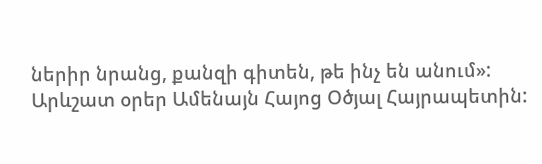ներիր նրանց, քանզի գիտեն, թե ինչ են անում»:
Արևշատ օրեր Ամենայն Հայոց Օծյալ Հայրապետին: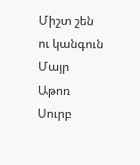Միշտ շեն ու կանգուն Մայր Աթոռ Սուրբ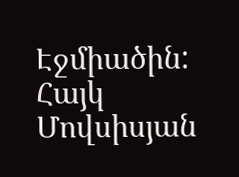Էջմիածին:
Հայկ Մովսիսյան